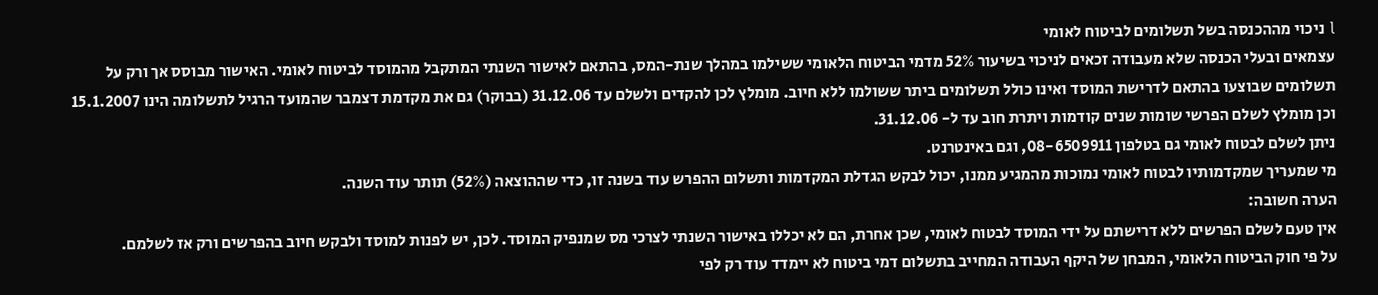l ניכוי מההכנסה בשל תשלומים לביטוח לאומי
עצמאים ובעלי הכנסה שלא מעבודה זכאים לניכוי בשיעור 52% מדמי הביטוח הלאומי ששילמו במהלך שנת-המס, בהתאם לאישור השנתי המתקבל מהמוסד לביטוח לאומי. האישור מבוסס אך ורק על תשלומים שבוצעו בהתאם לדרישת המוסד ואינו כולל תשלומים ביתר ששולמו ללא חיוב. מומלץ לכן להקדים ולשלם עד 31.12.06 (בבוקר) גם את מקדמת דצמבר שהמועד הרגיל לתשלומה הינו 15.1.2007 וכן מומלץ לשלם הפרשי שומות שנים קודמות ויתרת חוב עד ל- 31.12.06.
ניתן לשלם לבטוח לאומי גם בטלפון 08-6509911, וגם באינטרנט.
מי שמעריך שמקדמותיו לבטוח לאומי נמוכות מהמגיע ממנו, יכול לבקש הגדלת המקדמות ותשלום ההפרש עוד בשנה זו, כדי שההוצאה (52%) תותר עוד השנה.
הערה חשובה:
אין טעם לשלם הפרשים ללא דרישתם על ידי המוסד לבטוח לאומי, שכן אחרת, הם לא יכללו באישור השנתי לצרכי מס שמנפיק המוסד. לכן, יש לפנות למוסד ולבקש חיוב בהפרשים ורק אז לשלמם.
על פי חוק הביטוח הלאומי, המבחן של היקף העבודה המחייב בתשלום דמי ביטוח לא יימדד עוד רק לפי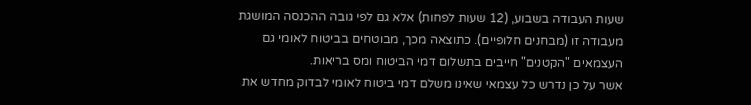שעות העבודה בשבוע, (12 שעות לפחות) אלא גם לפי גובה ההכנסה המושגת מעבודה זו (מבחנים חלופיים). כתוצאה מכך, מבוטחים בביטוח לאומי גם העצמאים "הקטנים" חייבים בתשלום דמי הביטוח ומס בריאות.
אשר על כן נדרש כל עצמאי שאינו משלם דמי ביטוח לאומי לבדוק מחדש את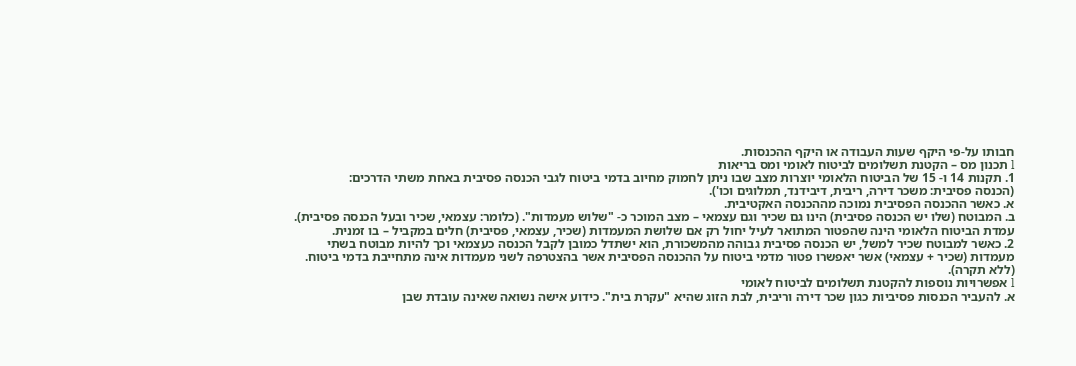חבותו על-פי היקף שעות העבודה או היקף ההכנסות.
l תכנון מס – הקטנת תשלומים לביטוח לאומי ומס בריאות
1. תקנות 14 ו- 15 של הביטוח הלאומי יוצרות מצב שבו ניתן לחמוק מחיוב בדמי ביטוח לגבי הכנסה פסיבית באחת משתי הדרכים:
(הכנסה פסיבית: משכר דירה, ריבית, דיבידנד, תמלוגים וכו').
א. כאשר ההכנסה הפסיבית נמוכה מההכנסה האקטיבית.
ב. המבוטח (שלו יש הכנסה פסיבית) הינו גם שכיר וגם עצמאי – מצב המוכר כ- "שלוש מעמדות". (כלומר: עצמאי, שכיר ובעל הכנסה פסיבית).
עמדת הביטוח הלאומי הינה שהפטור המתואר לעיל יחול רק אם שלושת המעמדות (שכיר, עצמאי, פסיבית) חלים במקביל – בו זמנית.
2. כאשר למבוטח שכיר למשל, יש הכנסה פסיבית גבוהה מהמשכורת, הוא ישתדל כמובן לקבל הכנסה כעצמאי וכך להיות מבוטח בשתי מעמדות (שכיר + עצמאי) אשר יאפשרו פטור מדמי ביטוח על ההכנסה הפסיבית אשר בהצטרפה לשני מעמדות אינה מתחייבת בדמי ביטוח. (ללא תקרה).
l אפשרויות נוספות להקטנת תשלומים לביטוח לאומי
א. להעביר הכנסות פסיביות כגון שכר דירה וריבית, לבת הזוג שהיא "עקרת בית". כידוע אישה נשואה שאינה עובדת שבן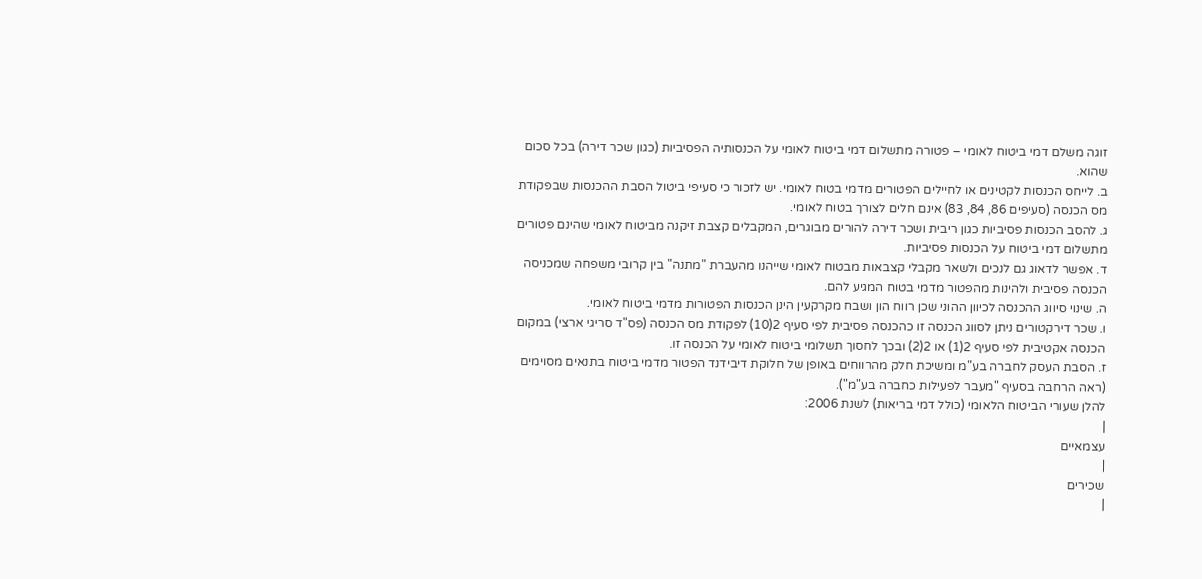זוגה משלם דמי ביטוח לאומי – פטורה מתשלום דמי ביטוח לאומי על הכנסותיה הפסיביות (כגון שכר דירה) בכל סכום שהוא.
ב. לייחס הכנסות לקטינים או לחיילים הפטורים מדמי בטוח לאומי. יש לזכור כי סעיפי ביטול הסבת ההכנסות שבפקודת מס הכנסה (סעיפים 86, 84, 83) אינם חלים לצורך בטוח לאומי.
ג. להסב הכנסות פסיביות כגון ריבית ושכר דירה להורים מבוגרים, המקבלים קצבת זיקנה מביטוח לאומי שהינם פטורים מתשלום דמי ביטוח על הכנסות פסיביות.
ד. אפשר לדאוג גם לנכים ולשאר מקבלי קצבאות מבטוח לאומי שייהנו מהעברת "מתנה" בין קרובי משפחה שמכניסה הכנסה פסיבית ולהינות מהפטור מדמי בטוח המגיע להם.
ה. שינוי סיווג ההכנסה לכיוון ההוני שכן רווח הון ושבח מקרקעין הינן הכנסות הפטורות מדמי ביטוח לאומי.
ו. שכר דירקטורים ניתן לסווג הכנסה זו כהכנסה פסיבית לפי סעיף 2(10) לפקודת מס הכנסה (פס"ד סריגי ארצי) במקום הכנסה אקטיבית לפי סעיף 2(1) או 2(2) ובכך לחסוך תשלומי ביטוח לאומי על הכנסה זו.
ז. הסבת העסק לחברה בע"מ ומשיכת חלק מהרווחים באופן של חלוקת דיבידנד הפטור מדמי ביטוח בתנאים מסוימים (ראה הרחבה בסעיף "מעבר לפעילות כחברה בע"מ").
להלן שעורי הביטוח הלאומי (כולל דמי בריאות) לשנת 2006:
|
עצמאיים
|
שכירים
|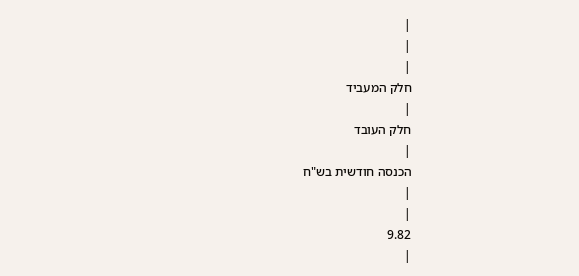|
|
|
חלק המעביד
|
חלק העובד
|
הכנסה חודשית בש"ח
|
|
9.82
|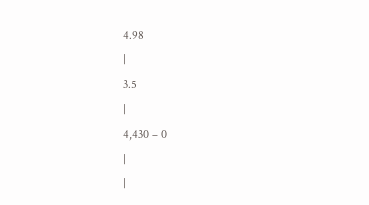4.98
|
3.5
|
4,430 – 0
|
|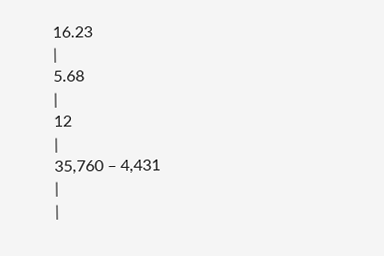16.23
|
5.68
|
12
|
35,760 – 4,431
|
|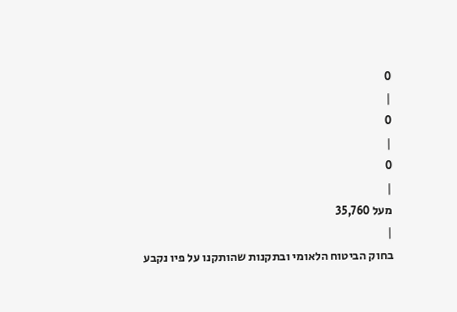0
|
0
|
0
|
מעל 35,760
|
בחוק הביטוח הלאומי ובתקנות שהותקנו על פיו נקבע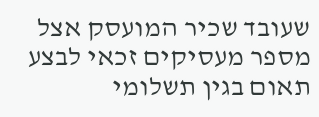שעובד שכיר המועסק אצל מספר מעסיקים זכאי לבצע תאום בגין תשלומי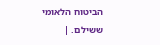הביטוח הלאומי ששילם. |